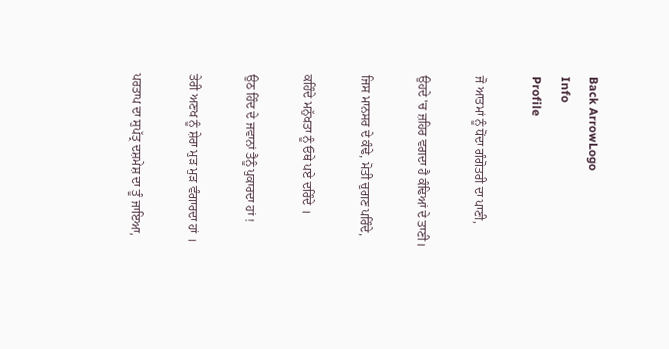Back ArrowLogo
Info
Profile

ਜੋ ਆਤਮਾਂ ਨੂੰ ਧੋਂਦਾ ਗੰਗੋਤਰੀ ਦਾ ਪਾਣੀ,

ਉਹਦੇ 'ਚ ਜ਼ਹਿਰ ਵਗਦਾ ਹੈ ਕੰਢਿਆਂ ਦੇ ਤਾਣੀ।

ਜਿਸ ਮਾਨਸਰ ਦੇ ਕੰਢੇ, ਮੋਤੀ ਚੁਗਣ ਪਰਿੰਦੇ,

ਕਹਿੰਦੇ ਮਨੁੱਖਤਾ ਨੂੰ ਓਥੇ ਪਏ ਦਰਿੰਦੇ ।

ਉਠ ਹਿੰਦ ਦੇ ਜਵਾਨਾਂ ਤੈਨੂੰ ਪੁਕਾਰਦਾ ਹਾਂ !

ਤੇਰੀ ਅਣਖ ਨੂੰ ਸ਼ੇਰਾ ਮੁੜ ਮੁੜ ਵੰਗਾਰਦਾ ਹਾਂ ।

ਪਰਤਾਪ ਦਾ ਸੁਪੱਤ੍ਰ ਦਸ਼ਮੇਸ਼ ਦਾ ਤੂੰ ਜਾਇਆ,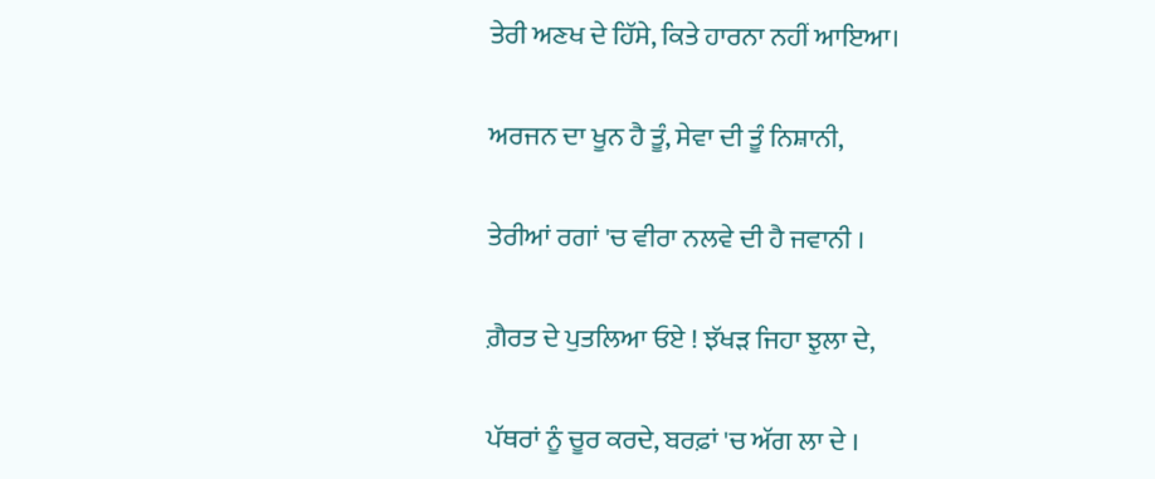ਤੇਰੀ ਅਣਖ ਦੇ ਹਿੱਸੇ, ਕਿਤੇ ਹਾਰਨਾ ਨਹੀਂ ਆਇਆ।

ਅਰਜਨ ਦਾ ਖੂਨ ਹੈ ਤੂੰ, ਸੇਵਾ ਦੀ ਤੂੰ ਨਿਸ਼ਾਨੀ,

ਤੇਰੀਆਂ ਰਗਾਂ 'ਚ ਵੀਰਾ ਨਲਵੇ ਦੀ ਹੈ ਜਵਾਨੀ ।

ਗ਼ੈਰਤ ਦੇ ਪੁਤਲਿਆ ਓਏ ! ਝੱਖੜ ਜਿਹਾ ਝੁਲਾ ਦੇ,

ਪੱਥਰਾਂ ਨੂੰ ਚੂਰ ਕਰਦੇ, ਬਰਫ਼ਾਂ 'ਚ ਅੱਗ ਲਾ ਦੇ ।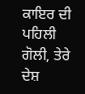ਕਾਇਰ ਦੀ ਪਹਿਲੀ ਗੋਲੀ, ਤੇਰੇ ਦੇਸ਼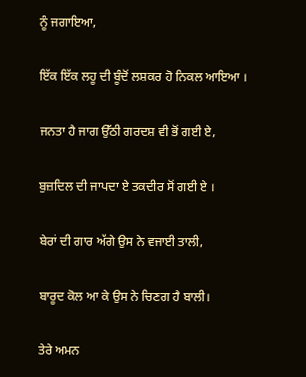ਨੂੰ ਜਗਾਇਆ,

ਇੱਕ ਇੱਕ ਲਹੂ ਦੀ ਬੂੰਦੋਂ ਲਸ਼ਕਰ ਹੋ ਨਿਕਲ ਆਇਆ ।

ਜਨਤਾ ਹੈ ਜਾਗ ਉੱਠੀ ਗਰਦਸ਼ ਵੀ ਭੋਂ ਗਈ ਏ,

ਬੁਜ਼ਦਿਲ ਦੀ ਜਾਪਦਾ ਏ ਤਕਦੀਰ ਸੋਂ ਗਈ ਏ ।

ਬੇਰਾਂ ਦੀ ਗਾਰ ਅੱਗੇ ਉਸ ਨੇ ਵਜਾਈ ਤਾਲੀ,

ਬਾਰੂਦ ਕੋਲ ਆ ਕੇ ਉਸ ਨੇ ਚਿਣਗ ਹੈ ਬਾਲੀ।

ਤੇਰੇ ਅਮਨ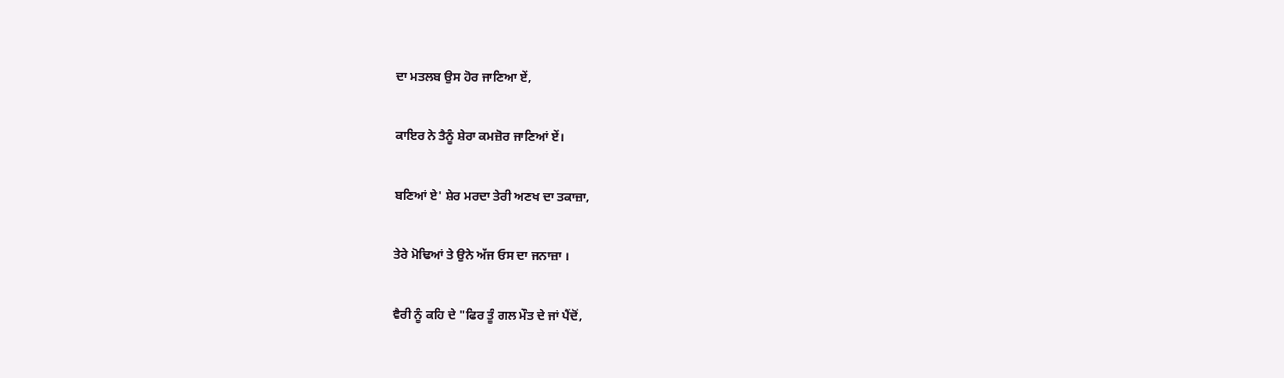ਦਾ ਮਤਲਬ ਉਸ ਹੋਰ ਜਾਣਿਆ ਏਂ,

ਕਾਇਰ ਨੇ ਤੈਨੂੰ ਸ਼ੇਰਾ ਕਮਜ਼ੋਰ ਜਾਣਿਆਂ ਏਂ।

ਬਣਿਆਂ ਏ' ਸ਼ੇਰ ਮਰਦਾ ਤੇਰੀ ਅਣਖ ਦਾ ਤਕਾਜ਼ਾ,

ਤੇਰੇ ਮੋਢਿਆਂ ਤੇ ਉਨੇ ਅੱਜ ਓਸ ਦਾ ਜਨਾਜ਼ਾ ।

ਵੈਰੀ ਨੂੰ ਕਹਿ ਦੇ "ਫਿਰ ਤੂੰ ਗਲ ਮੌਤ ਦੇ ਜਾਂ ਪੈਂਦੋਂ,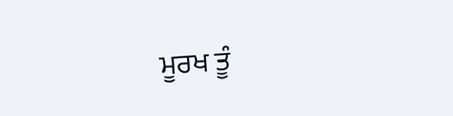ਮੂਰਖ ਤੂੰ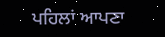ਪਹਿਲਾਂ ਆਪਣਾ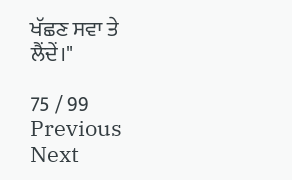ਖੱਛਣ ਸਵਾ ਤੇ ਲੈਂਦੇਂ।"

75 / 99
Previous
Next